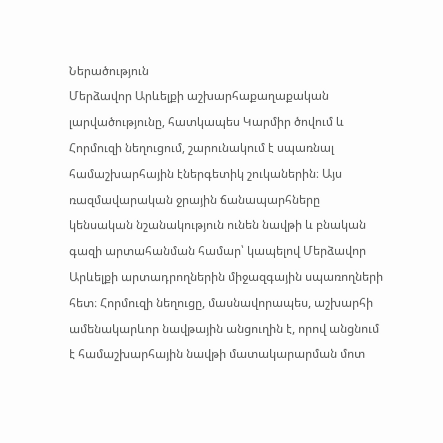Ներածություն
Մերձավոր Արևելքի աշխարհաքաղաքական լարվածությունը, հատկապես Կարմիր ծովում և Հորմուզի նեղուցում, շարունակում է սպառնալ համաշխարհային էներգետիկ շուկաներին։ Այս ռազմավարական ջրային ճանապարհները կենսական նշանակություն ունեն նավթի և բնական գազի արտահանման համար՝ կապելով Մերձավոր Արևելքի արտադրողներին միջազգային սպառողների հետ։ Հորմուզի նեղուցը, մասնավորապես, աշխարհի ամենակարևոր նավթային անցուղին է, որով անցնում է համաշխարհային նավթի մատակարարման մոտ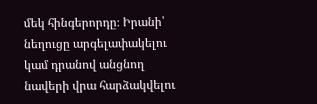մեկ հինգերորդը։ Իրանի՝ նեղուցը արգելափակելու կամ դրանով անցնող նավերի վրա հարձակվելու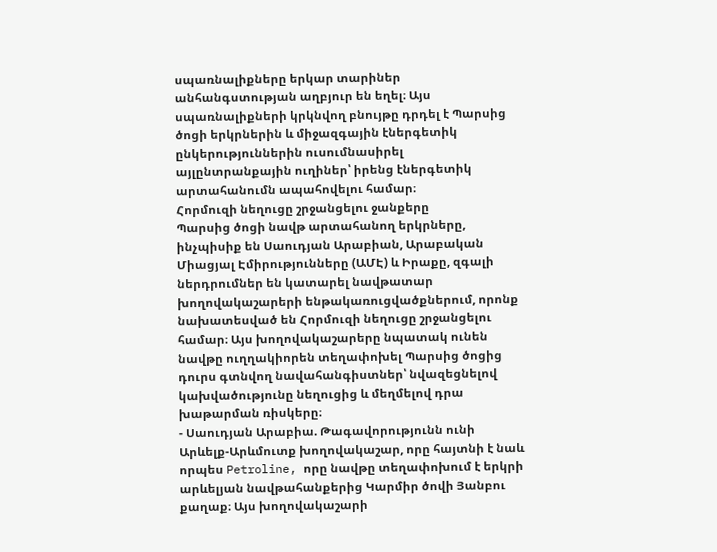սպառնալիքները երկար տարիներ անհանգստության աղբյուր են եղել։ Այս սպառնալիքների կրկնվող բնույթը դրդել է Պարսից ծոցի երկրներին և միջազգային էներգետիկ ընկերություններին ուսումնասիրել այլընտրանքային ուղիներ՝ իրենց էներգետիկ արտահանումն ապահովելու համար։
Հորմուզի նեղուցը շրջանցելու ջանքերը
Պարսից ծոցի նավթ արտահանող երկրները, ինչպիսիք են Սաուդյան Արաբիան, Արաբական Միացյալ Էմիրությունները (ԱՄԷ) և Իրաքը, զգալի ներդրումներ են կատարել նավթատար խողովակաշարերի ենթակառուցվածքներում, որոնք նախատեսված են Հորմուզի նեղուցը շրջանցելու համար։ Այս խողովակաշարերը նպատակ ունեն նավթը ուղղակիորեն տեղափոխել Պարսից ծոցից դուրս գտնվող նավահանգիստներ՝ նվազեցնելով կախվածությունը նեղուցից և մեղմելով դրա խաթարման ռիսկերը։
- Սաուդյան Արաբիա. Թագավորությունն ունի Արևելք-Արևմուտք խողովակաշար, որը հայտնի է նաև որպես Petroline, որը նավթը տեղափոխում է երկրի արևելյան նավթահանքերից Կարմիր ծովի Յանբու քաղաք։ Այս խողովակաշարի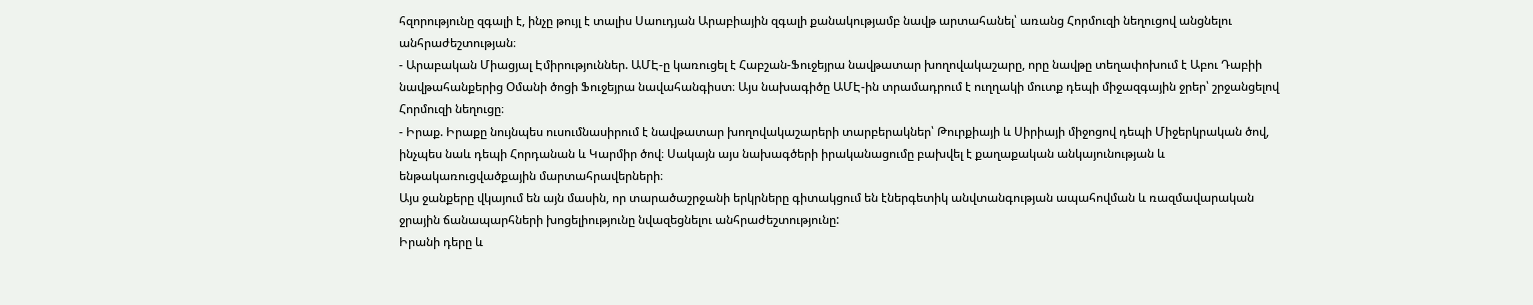հզորությունը զգալի է, ինչը թույլ է տալիս Սաուդյան Արաբիային զգալի քանակությամբ նավթ արտահանել՝ առանց Հորմուզի նեղուցով անցնելու անհրաժեշտության։
- Արաբական Միացյալ Էմիրություններ. ԱՄԷ-ը կառուցել է Հաբշան-Ֆուջեյրա նավթատար խողովակաշարը, որը նավթը տեղափոխում է Աբու Դաբիի նավթահանքերից Օմանի ծոցի Ֆուջեյրա նավահանգիստ։ Այս նախագիծը ԱՄԷ-ին տրամադրում է ուղղակի մուտք դեպի միջազգային ջրեր՝ շրջանցելով Հորմուզի նեղուցը։
- Իրաք. Իրաքը նույնպես ուսումնասիրում է նավթատար խողովակաշարերի տարբերակներ՝ Թուրքիայի և Սիրիայի միջոցով դեպի Միջերկրական ծով, ինչպես նաև դեպի Հորդանան և Կարմիր ծով։ Սակայն այս նախագծերի իրականացումը բախվել է քաղաքական անկայունության և ենթակառուցվածքային մարտահրավերների։
Այս ջանքերը վկայում են այն մասին, որ տարածաշրջանի երկրները գիտակցում են էներգետիկ անվտանգության ապահովման և ռազմավարական ջրային ճանապարհների խոցելիությունը նվազեցնելու անհրաժեշտությունը:
Իրանի դերը և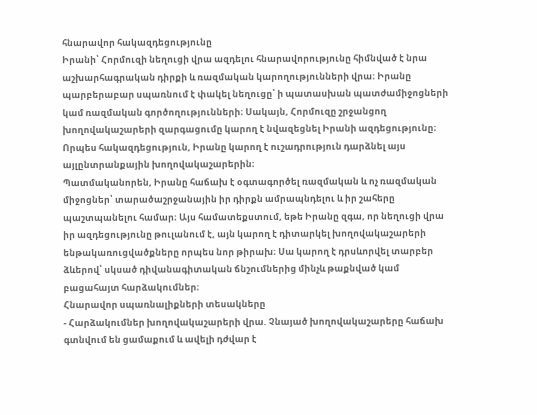հնարավոր հակազդեցությունը
Իրանի՝ Հորմուզի նեղուցի վրա ազդելու հնարավորությունը հիմնված է նրա աշխարհագրական դիրքի և ռազմական կարողությունների վրա։ Իրանը պարբերաբար սպառնում է փակել նեղուցը՝ ի պատասխան պատժամիջոցների կամ ռազմական գործողությունների։ Սակայն, Հորմուզը շրջանցող խողովակաշարերի զարգացումը կարող է նվազեցնել Իրանի ազդեցությունը։ Որպես հակազդեցություն, Իրանը կարող է ուշադրություն դարձնել այս այլընտրանքային խողովակաշարերին։
Պատմականորեն, Իրանը հաճախ է օգտագործել ռազմական և ոչ ռազմական միջոցներ՝ տարածաշրջանային իր դիրքն ամրապնդելու և իր շահերը պաշտպանելու համար։ Այս համատեքստում, եթե Իրանը զգա, որ նեղուցի վրա իր ազդեցությունը թուլանում է, այն կարող է դիտարկել խողովակաշարերի ենթակառուցվածքները որպես նոր թիրախ։ Սա կարող է դրսևորվել տարբեր ձևերով՝ սկսած դիվանագիտական ճնշումներից մինչև թաքնված կամ բացահայտ հարձակումներ։
Հնարավոր սպառնալիքների տեսակները
- Հարձակումներ խողովակաշարերի վրա. Չնայած խողովակաշարերը հաճախ գտնվում են ցամաքում և ավելի դժվար է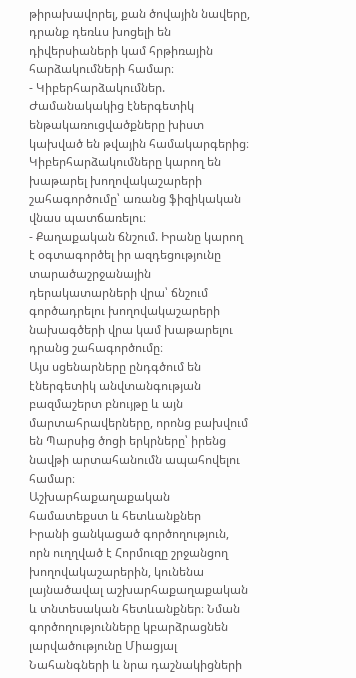թիրախավորել, քան ծովային նավերը, դրանք դեռևս խոցելի են դիվերսիաների կամ հրթիռային հարձակումների համար։
- Կիբերհարձակումներ. Ժամանակակից էներգետիկ ենթակառուցվածքները խիստ կախված են թվային համակարգերից։ Կիբերհարձակումները կարող են խաթարել խողովակաշարերի շահագործումը՝ առանց ֆիզիկական վնաս պատճառելու։
- Քաղաքական ճնշում. Իրանը կարող է օգտագործել իր ազդեցությունը տարածաշրջանային դերակատարների վրա՝ ճնշում գործադրելու խողովակաշարերի նախագծերի վրա կամ խաթարելու դրանց շահագործումը։
Այս սցենարները ընդգծում են էներգետիկ անվտանգության բազմաշերտ բնույթը և այն մարտահրավերները, որոնց բախվում են Պարսից ծոցի երկրները՝ իրենց նավթի արտահանումն ապահովելու համար։
Աշխարհաքաղաքական համատեքստ և հետևանքներ
Իրանի ցանկացած գործողություն, որն ուղղված է Հորմուզը շրջանցող խողովակաշարերին, կունենա լայնածավալ աշխարհաքաղաքական և տնտեսական հետևանքներ։ Նման գործողությունները կբարձրացնեն լարվածությունը Միացյալ Նահանգների և նրա դաշնակիցների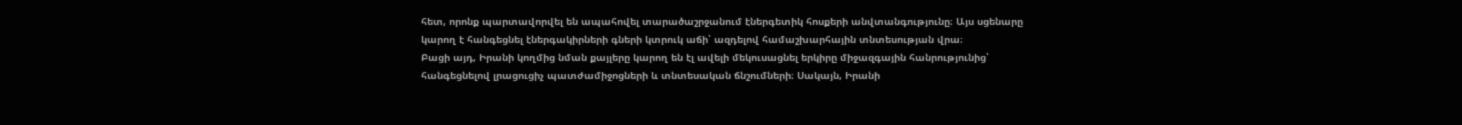հետ, որոնք պարտավորվել են ապահովել տարածաշրջանում էներգետիկ հոսքերի անվտանգությունը։ Այս սցենարը կարող է հանգեցնել էներգակիրների գների կտրուկ աճի՝ ազդելով համաշխարհային տնտեսության վրա։
Բացի այդ, Իրանի կողմից նման քայլերը կարող են էլ ավելի մեկուսացնել երկիրը միջազգային հանրությունից՝ հանգեցնելով լրացուցիչ պատժամիջոցների և տնտեսական ճնշումների։ Սակայն, Իրանի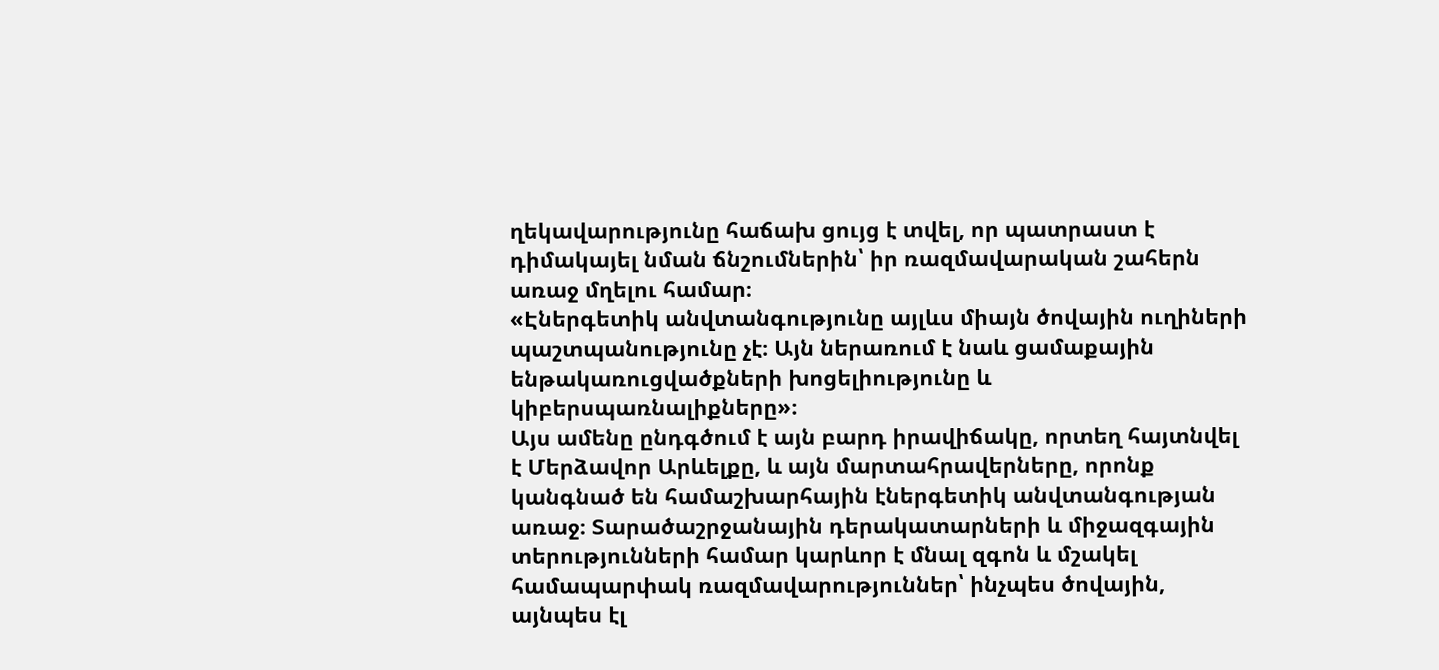ղեկավարությունը հաճախ ցույց է տվել, որ պատրաստ է դիմակայել նման ճնշումներին՝ իր ռազմավարական շահերն առաջ մղելու համար։
«Էներգետիկ անվտանգությունը այլևս միայն ծովային ուղիների պաշտպանությունը չէ։ Այն ներառում է նաև ցամաքային ենթակառուցվածքների խոցելիությունը և կիբերսպառնալիքները»։
Այս ամենը ընդգծում է այն բարդ իրավիճակը, որտեղ հայտնվել է Մերձավոր Արևելքը, և այն մարտահրավերները, որոնք կանգնած են համաշխարհային էներգետիկ անվտանգության առաջ։ Տարածաշրջանային դերակատարների և միջազգային տերությունների համար կարևոր է մնալ զգոն և մշակել համապարփակ ռազմավարություններ՝ ինչպես ծովային, այնպես էլ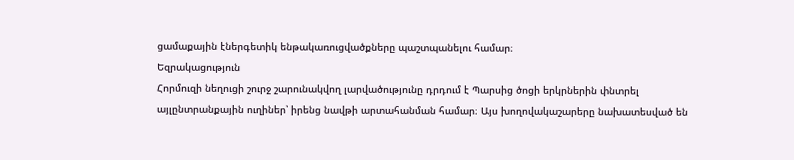ցամաքային էներգետիկ ենթակառուցվածքները պաշտպանելու համար։
Եզրակացություն
Հորմուզի նեղուցի շուրջ շարունակվող լարվածությունը դրդում է Պարսից ծոցի երկրներին փնտրել այլընտրանքային ուղիներ՝ իրենց նավթի արտահանման համար։ Այս խողովակաշարերը նախատեսված են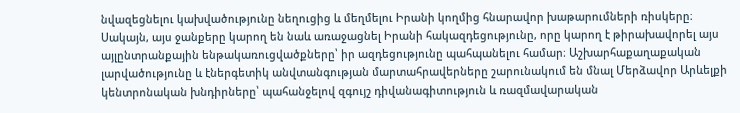նվազեցնելու կախվածությունը նեղուցից և մեղմելու Իրանի կողմից հնարավոր խաթարումների ռիսկերը։ Սակայն, այս ջանքերը կարող են նաև առաջացնել Իրանի հակազդեցությունը, որը կարող է թիրախավորել այս այլընտրանքային ենթակառուցվածքները՝ իր ազդեցությունը պահպանելու համար։ Աշխարհաքաղաքական լարվածությունը և էներգետիկ անվտանգության մարտահրավերները շարունակում են մնալ Մերձավոր Արևելքի կենտրոնական խնդիրները՝ պահանջելով զգույշ դիվանագիտություն և ռազմավարական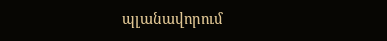պլանավորում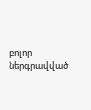բոլոր ներգրավված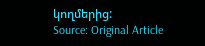կողմերից:
Source: Original Article